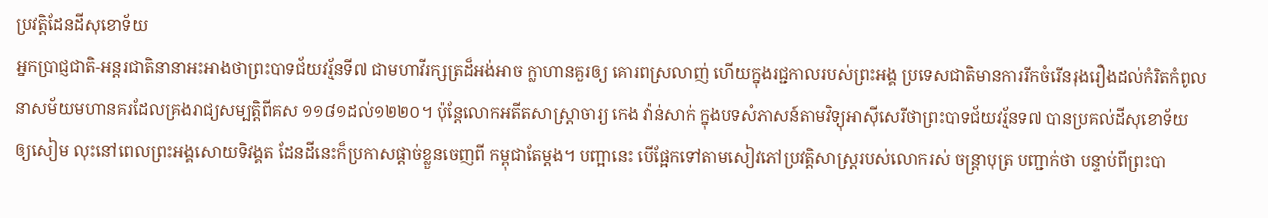ប្រវត្តិដែនដីសុខោទ័យ
អ្នកប្រាជ្ញជាតិ-អន្តរជាតិនានាអះអាងថាព្រះបាទជ័យវរ្ម័នទី៧ ជាមហាវីរក្សត្រដ៏អង់អាច ក្លាហានគួរឲ្យ គោរពស្រលាញ់ ហើយក្នុងរជ្ជកាលរបស់ព្រះអង្គ ប្រទេសជាតិមានការរីកចំរើនរុងរឿងដល់កំរិតកំពូល នាសម័យមហានគរដែលគ្រងរាជ្យសម្បត្តិពីគស ១១៨១ដល់១២២០។ ប៉ុនែ្តលោកអតីតសាស្រ្តាចារ្យ កេង វ៉ាន់សាក់ ក្នុងបទសំភាសន៍តាមវិទ្យុអាស៊ីសេរីថាព្រះបាទជ័យវរ័្មនទ៧ បានប្រគល់ដីសុខោទ័យ ឲ្យសៀម លុះនៅពេលព្រះអង្គសោយទិវង្គត ដែនដីនេះក៏ប្រកាសផ្តាច់ខ្លួនចេញពី កម្ពុជាតែម្តង។ បញ្អានេះ បើផែ្អកទៅតាមសៀវភៅប្រវត្តិសាស្រ្តរបស់លោករស់ ចន្រ្តាបុត្រ បញ្ជាក់ថា បន្ទាប់ពីព្រះបា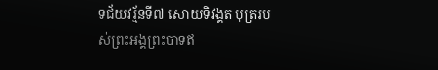ទជ័យវរ័្មនទី៧ សោយទិវង្គត បុត្ររបស់ព្រះអង្គព្រះបាទឥ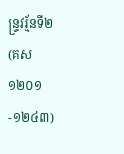ន្រ្ទវរ័្មនទី២ (គស ១២០១-១២៤៣)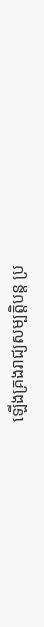ឡើងគ្រងរាជ្យសម្បត្តិបន្ត ប្រ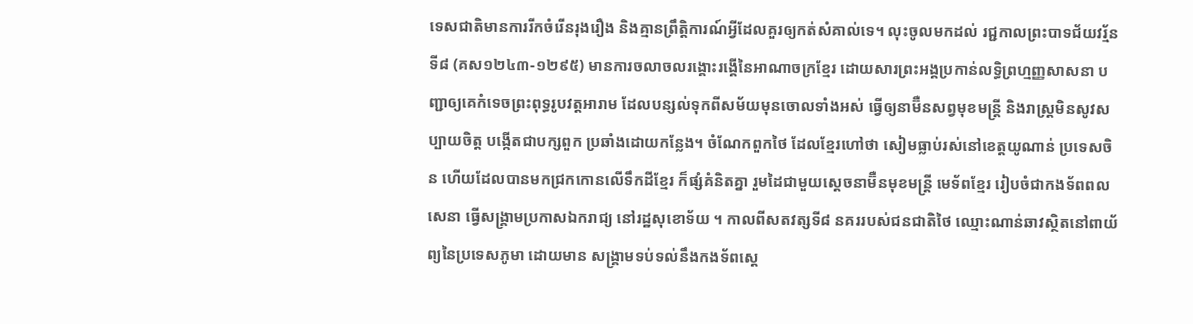ទេសជាតិមានការរីកចំរើនរុងរឿង និងគ្មានព្រឹត្តិការណ៍អ្វីដែលគួរឲ្យកត់សំគាល់ទេ។ លុះចូលមកដល់ រជ្ជកាលព្រះបាទជ័យវរ្ម័នទី៨ (គស១២៤៣-១២៩៥) មានការចលាចលរង្គោះរង្គើនៃអាណាចក្រខែ្មរ ដោយសារព្រះអង្គប្រកាន់លទ្ធិព្រហ្មញ្ញសាសនា បញ្ជាឲ្យគេកំទេចព្រះពុទ្ធរូបវត្តអារាម ដែលបន្សល់ទុកពីសម័យមុនចោលទាំងអស់ ធ្វើឲ្យនាម៊ឺនសព្វមុខមន្រ្តី និងរាស្រ្តមិនសូវសប្បាយចិត្ត បង្កើតជាបក្សពួក ប្រឆាំងដោយកនែ្លង។ ចំណែកពួកថៃ ដែលខែ្មរហៅថា សៀមធ្លាប់រស់នៅខេត្តយូណាន់ ប្រទេសចិន ហើយដែលបានមកជ្រកកោនលើទឹកដីខែ្មរ ក៏ផ្សំគំនិតគ្នា រួមដៃជាមួយសេ្តចនាម៊ឺនមុខមន្រ្តី មេទ័ពខែ្មរ រៀបចំជាកងទ័ពពលសេនា ធ្វើសង្រ្គាមប្រកាសឯករាជ្យ នៅរដ្ឋសុខោទ័យ ។ កាលពីសតវត្សទី៨ នគររបស់ជនជាតិថៃ ឈ្មោះណាន់ឆាវស្ថិតនៅពាយ័ព្យនៃប្រទេសភូមា ដោយមាន សង្រ្គាមទប់ទល់នឹងកងទ័ពសេ្ត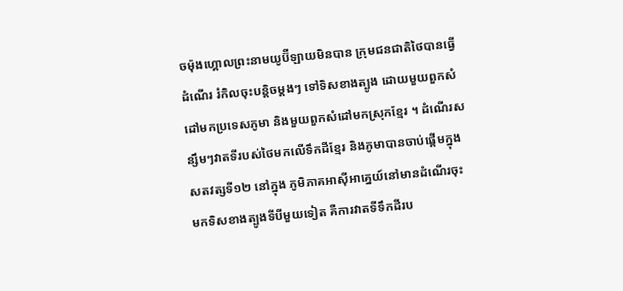ចម៉ុងហ្គោលព្រះនាមយូប៊ីឡាយមិនបាន ក្រុមជនជាតិថៃបានធ្វើដំណើរ រំកិលចុះបន្តិចម្តងៗ ទៅទិសខាងត្បូង ដោយមួយពួកសំដៅមកប្រទេសភូមា និងមួយពួកសំដៅមកស្រុកខែ្មរ ។ ដំណើរសន្សឹមៗវាតទីរបស់ថៃមកលើទឹកដីខែ្មរ និងភូមាបានចាប់ផ្តើមក្នុងសតវត្សទី១២ នៅក្នុង ភូមិភាគអាស៊ីអាគេ្នយ៍នៅមានដំណើរចុះមកទិសខាងត្បូងទីបីមួយទៀត គឺការវាតទីទឹកដីរប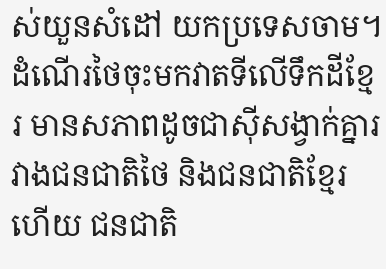ស់យួនសំដៅ យកប្រទេសចាម។ ដំណើរថៃចុះមកវាតទីលើទឹកដីខែ្មរ មានសភាពដូចជាស៊ីសង្វាក់គ្នារវាងជនជាតិថៃ និងជនជាតិខែ្មរ ហើយ ជនជាតិ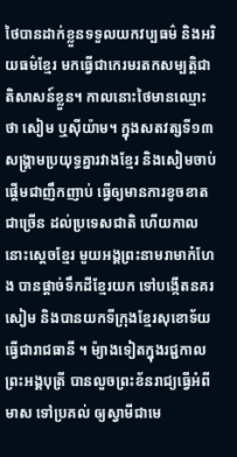ថៃបានដាក់ខ្លួនទទួលយកវប្បធម៌ និងអរិយធម៌ខែ្មរ មកធ្វើជាកេរមរតកសម្បតិ្តជាតិសាសន៍ខ្លួន។ កាលនោះថៃមានឈ្មោះថា សៀម ឬស៊ីយ៉ាម។ ក្នុងសតវត្សទី១៣ សង្រ្គាមប្រយុទ្ធគ្នារវាងខែ្មរ និងសៀមចាប់ផ្តើមជាញឹកញាប់ ធ្វើឲ្យមានការខូចខាតជាច្រើន ដល់ប្រទេសជាតិ ហើយកាលនោះសេ្តចខែ្មរ មួយអង្គព្រះនាមរាមាកំហែង បានផ្តាច់ទឹកដីខែ្មរយក ទៅបង្កើតនគរសៀម និងបានយកទីក្រុងខែ្មរសុខោទ័យ ធ្វើជារាជធានី ។ ម៉្យាងទៀតក្នុងរជ្ជកាលព្រះអង្គបុត្រី បានលួចព្រះខ័នរាជ្យធ្វើអំពីមាស ទៅប្រគល់ ឲ្យស្វាមីជាមេ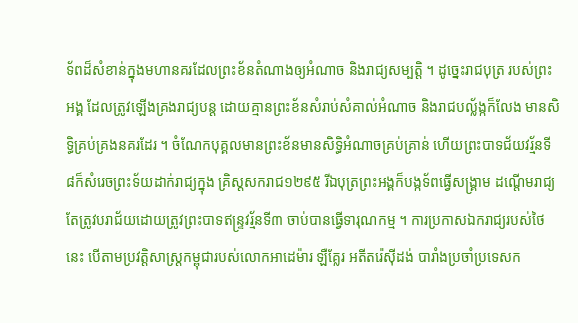ទ័ពដ៏សំខាន់ក្នុងមហានគរដែលព្រះខ័នតំណាងឲ្យអំណាច និងរាជ្យសម្បត្តិ ។ ដូចេ្នះរាជបុត្រ របស់ព្រះអង្គ ដែលត្រូវឡើងគ្រងរាជ្យបន្ត ដោយគ្មានព្រះខ័នសំរាប់សំគាល់អំណាច និងរាជបល្ល័ង្កក៏លែង មានសិទ្ធិគ្រប់គ្រងនគរដែរ ។ ចំណែកបុគ្គលមានព្រះខ័នមានសិទ្ធិអំណាចគ្រប់គ្រាន់ ហើយព្រះបាទជ័យវរ្ម័នទី៨ក៏សំរេចព្រះទ័យដាក់រាជ្យក្នុង គ្រិស្តសករាជ១២៩៥ រីឯបុត្រព្រះអង្គក៏បង្កទ័ពធ្វើសង្រ្គាម ដណ្តើមរាជ្យ តែត្រូវបរាជ័យដោយត្រូវព្រះបាទឥន្រ្ទវរ័្មនទី៣ ចាប់បានធ្វើទារុណកម្ម ។ ការប្រកាសឯករាជ្យរបស់ថៃនេះ បើតាមប្រវត្តិសាស្រ្តកម្ពុជារបស់លោកអាដេម៉ារ ឡឺគែ្លរ អតីតរ៉េស៊ីដង់ បារាំងប្រចាំប្រទេសក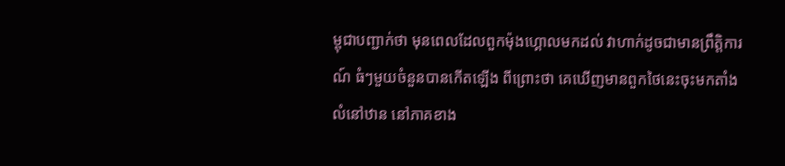ម្ពុជាបញ្ជាក់ថា មុនពេលដែលពួកម៉ុងហ្គោលមកដល់ វាហាក់ដូចជាមានព្រឹត្តិការណ៍ ធំៗមួយចំនួនបានកើតឡើង ពីព្រោះថា គេឃើញមានពួកថៃនេះចុះមកតាំងលំនៅឋាន នៅភាគខាង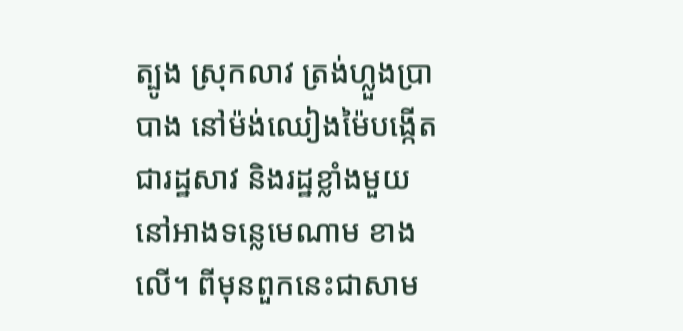ត្បូង ស្រុកលាវ ត្រង់ហ្លួងប្រាបាង នៅម៉ង់ឈៀងម៉ៃបង្កើតជារដ្ឋសាវ និងរដ្ឋខ្លាំងមួយ នៅអាងទនេ្លមេណាម ខាងលើ។ ពីមុនពួកនេះជាសាម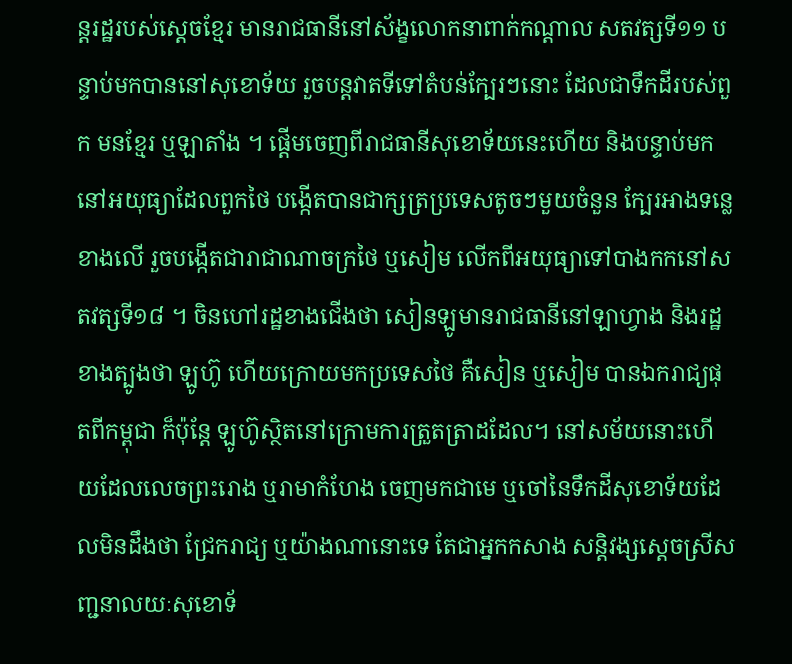ន្តរដ្ឋរបស់សេ្តចខែ្មរ មានរាជធានីនៅស័ង្ខលោកនាពាក់កណ្តាល សតវត្សទី១១ បន្ទាប់មកបាននៅសុខោទ័យ រួចបន្តវាតទីទៅតំបន់កែ្បរៗនោះ ដែលជាទឹកដីរបស់ពួក មនខែ្មរ ឬឡាតាំង ។ ផ្តើមចេញពីរាជធានីសុខោទ័យនេះហើយ និងបន្ទាប់មក នៅអយុធ្យាដែលពួកថៃ បង្កើតបានជាក្សត្រប្រទេសតូចៗមួយចំនួន កែ្បរអាងទនេ្លខាងលើ រួចបង្កើតជារាជាណាចក្រថៃ ឬសៀម លើកពីអយុធ្យាទៅបាងកកនៅសតវត្សទី១៨ ។ ចិនហៅរដ្ឋខាងជើងថា សៀនឡូមានរាជធានីនៅឡាហ្វាង និងរដ្ឋខាងត្បូងថា ឡូហ៊ូ ហើយក្រោយមកប្រទេសថៃ គឺសៀន ឬសៀម បានឯករាជ្យផុតពីកម្ពុជា ក៏ប៉ុនែ្ត ឡូហ៊ូស្ថិតនៅក្រោមការត្រួតត្រាដដែល។ នៅសម័យនោះហើយដែលលេចព្រះរោង ឬរាមាកំហែង ចេញមកជាមេ ឬចៅនៃទឹកដីសុខោទ័យដែលមិនដឹងថា ជ្រែករាជ្យ ឬយ៉ាងណានោះទេ តែជាអ្នកកសាង សន្តិវង្សសេ្តចស្រីសញ្ជនាលយៈសុខោទ័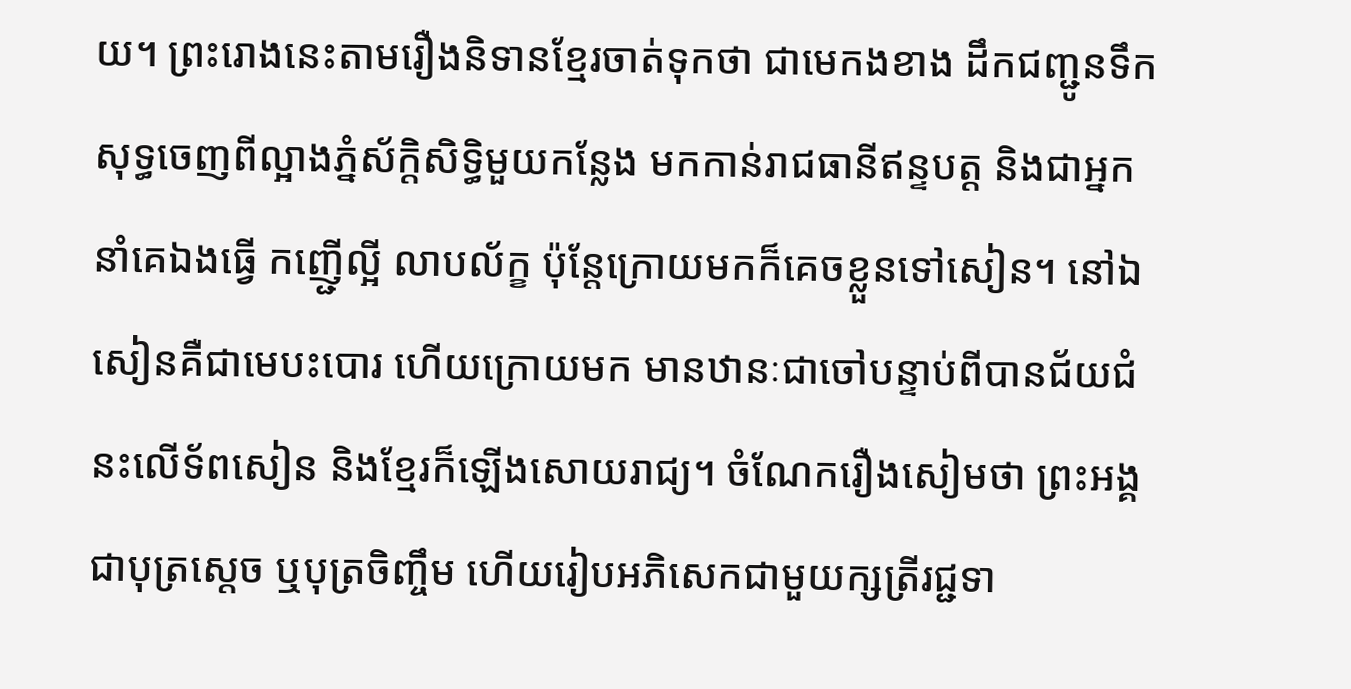យ។ ព្រះរោងនេះតាមរឿងនិទានខែ្មរចាត់ទុកថា ជាមេកងខាង ដឹកជញ្ជូនទឹកសុទ្ធចេញពីល្អាងភ្នំស័ក្តិសិទ្ធិមួយកនែ្លង មកកាន់រាជធានីឥន្ទបត្ត និងជាអ្នកនាំគេឯងធ្វើ កញើ្ជល្អី លាបល័ក្ខ ប៉ុនែ្តក្រោយមកក៏គេចខ្លួនទៅសៀន។ នៅឯសៀនគឺជាមេបះបោរ ហើយក្រោយមក មានឋានៈជាចៅបន្ទាប់ពីបានជ័យជំនះលើទ័ពសៀន និងខែ្មរក៏ឡើងសោយរាជ្យ។ ចំណែករឿងសៀមថា ព្រះអង្គជាបុត្រសេ្តច ឬបុត្រចិញ្ចឹម ហើយរៀបអភិសេកជាមួយក្សត្រីរជ្ជទា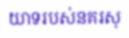យាទរបស់នគរសុ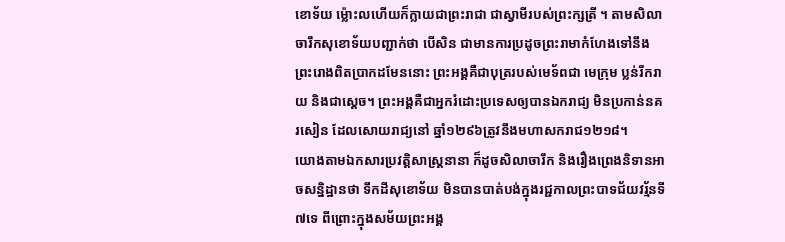ខោទ័យ ម៉្លោះលហើយក៏ក្លាយជាព្រះរាជា ជាស្វាមីរបស់ព្រះក្សត្រី ។ តាមសិលាចារឹកសុខោទ័យបញ្ជាក់ថា បើសិន ជាមានការប្រដូចព្រះរាមាកំហែងទៅនឹងព្រះរោងពិតប្រាកដមែននោះ ព្រះអង្គគឺជាបុត្ររបស់មេទ័ពជា មេក្រុម ប្លន់រីករាយ និងជាសេ្តច។ ព្រះអង្គគឺជាអ្នករំដោះប្រទេសឲ្យបានឯករាជ្យ មិនប្រកាន់នគរសៀន ដែលសោយរាជ្យនៅ ឆ្នាំ១២៩៦ត្រូវនឹងមហាសករាជ១២១៨។
យោងតាមឯកសារប្រវត្តិសាស្រ្តនានា ក៏ដូចសិលាចារឹក និងរឿងព្រេងនិទានអាចសន្និដ្ឋានថា ទឹកដីសុខោទ័យ មិនបានបាត់បង់ក្នុងរជ្ជកាលព្រះបាទជ័យវរ្ម័នទី៧ទេ ពីព្រោះក្នុងសម័យព្រះអង្គ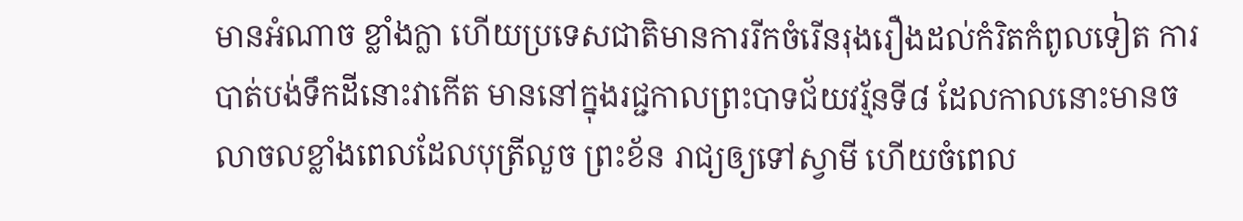មានអំណាច ខ្លាំងក្លា ហើយប្រទេសជាតិមានការរីកចំរើនរុងរឿងដល់កំរិតកំពូលទៀត ការបាត់បង់ទឹកដីនោះវាកើត មាននៅក្នុងរជ្ជកាលព្រះបាទជ័យវរ័្មនទី៨ ដែលកាលនោះមានចលាចលខ្លាំងពេលដែលបុត្រីលួច ព្រះខ័ន រាជ្យឲ្យទៅស្វាមី ហើយចំពេល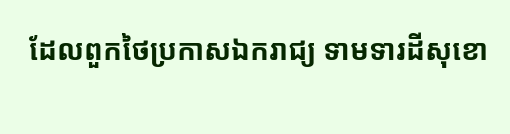ដែលពួកថៃប្រកាសឯករាជ្យ ទាមទារដីសុខោ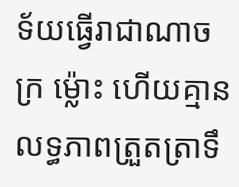ទ័យធ្វើរាជាណាចក្រ ម៉្លោះ ហើយគ្មានលទ្ធភាពត្រួតត្រាទឹ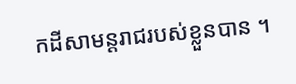កដីសាមន្តរាជរបស់ខ្លួនបាន ។